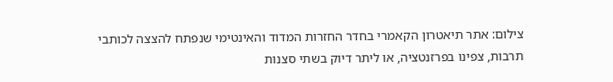צילום: אתר תיאטרון הקאמרי בחדר החזרות המדוד והאינטימי שנפתח להצצה לכותבי תרבות, צפינו בפרזנטציה, או ליתר דיוק בשתי סצנות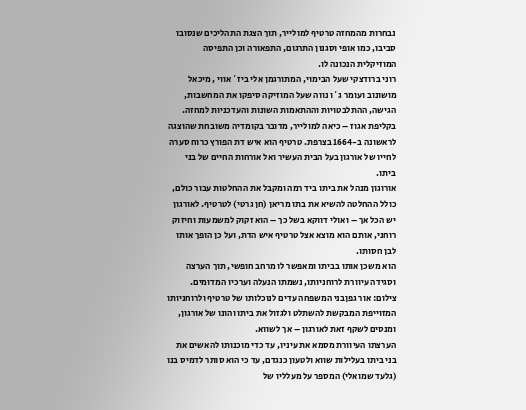נבחרות מהמחזה טרטיף למולייר, תוך הצגת התהליכים שנסובו סביבו, כמו אופי וסגנון התרגום, התפאורה וכן התפיסה המוזיקלית הנכונה לו.
רוני ברודצקי שעל הבימוי, המתורגמן אלי ביז`אווי , מיכאל מושונוב ועומר ג`ו נווה שעל המוזיקה סיפקו את המחשבות, הגישה, ההתלבטויות וההתאמות השונות והעדכניות למחזה.
בקליפת אגוז – כיאה למולייר, מדובר בקומדיה משובחת שהוצגה לראשונה ב-1664 בצרפת. טרטיף הוא איש דת הפורץ כרוח סערה לחייו של אורגון בעל הבית העשיר ואל אורחות החיים של בני ביתו.
אורוגון מנהל את ביתו ביד רמה ומקבל את ההחלטות עבור כולם, כולל ההחלטה להשיא את בתו מריאן (חן גרטי) לטרטיף. לאורגון יש הכל אך – ואולי דווקא בשל כך – הוא זקוק למשמעות וחיזוק רוחני, אותם הוא מוצא אצל טרטיף איש הדת, ועל כן הופך אותו לבן חסותו.
הוא משכן אותו בביתו ומאפשר לו מרחב חופשי, תוך הערצה וסגידה עיוורת לרוחניותו, נשמתו הנעלה וערכיו המדומים.
צילום: אור גפןבני המשפחה עדים לנוכלותו של טרטיף ולרוחניותו המזוייפת המבקשת להשתלט ולגזול את ביתו והונו של אורגון, ומנסים לשקף זאת לאורגון – אך לשווא.
הערצתו העיוורת מסמא את עיניו, עד כדי מוכנותו להאשים את בני ביתו בעלילות שווא ולטעון כנגדם, עד כי הוא סותר לדמיס בנו (גלעד שמואלי) המספר על מעלליו של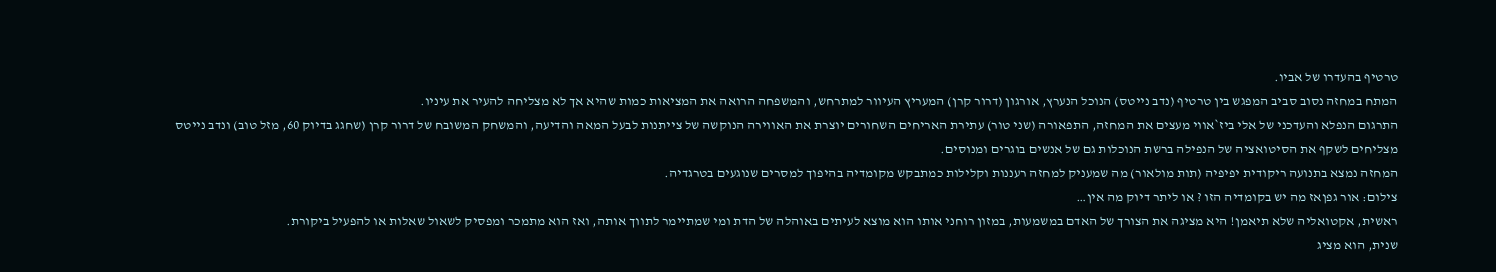טרטיף בהעדרו של אביו.
המתח במחזה נסוב סביב המפגש בין טרטיף (נדב נייטס) הנוכל הנערץ, אורגון (דרור קרן) המעריץ העיוור למתרחש, והמשפחה הרואה את המציאות כמות שהיא אך לא מצליחה להעיר את עיניו.
התרגום הנפלא והעדכני של אלי ביז`אווי מעצים את המחזה, התפאורה (שני טור) עתירת האריחים השחורים יוצרת את האווירה הנוקשה של צייתנות לבעל המאה והדיעה, והמשחק המשובח של דרור קרן (שחגג בדיוק 60, מזל טוב) ונדב נייטס מצליחים לשקף את הסיטואציה של הנפילה ברשת הנוכלות גם של אנשים בוגרים ומנוסים.
המחזה נמצא בתנועה ריקודית יפיפיה (תות מולאור) מה שמעניק למחזה רעננות וקלילות כמתבקש מקומדיה בהיפוך למסרים שנוגעים בטרגדיה.
צילום: אור גפןאז מה יש בקומדיה הזו ? או ליתר דיוק מה אין…
ראשית, אקטואליה שלא תיאמן! היא מציגה את הצורך של האדם במשמעות, במזון רוחני אותו הוא מוצא לעיתים באוהלה של הדת ומי שמתיימר לתווך אותה, ואז הוא מתמכר ומפסיק לשאול שאלות או להפעיל ביקורת.
שנית, הוא מציג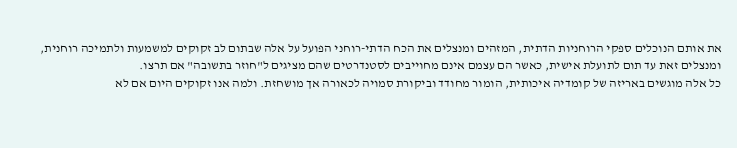את אותם הנוכלים ספקי הרוחניות הדתית, המזהים ומנצלים את הכח הדתי-רוחני הפועל על אלה שבתום לב זקוקים למשמעות ולתמיכה רוחנית, ומנצלים זאת עד תום לתועלת אישית, כאשר הם עצמם אינם מחוייבים לסטנדרטים שהם מציגים ל"חוזר בתשובה" אם תרצו.
כל אלה מוגשים באריזה של קומדיה איכותית, הומור מחודד וביקורת סמויה לכאורה אך מושחזת. ולמה אנו זקוקים היום אם לא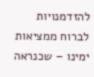להזדמנויות לברוח ממציאות ימינו – שכנראה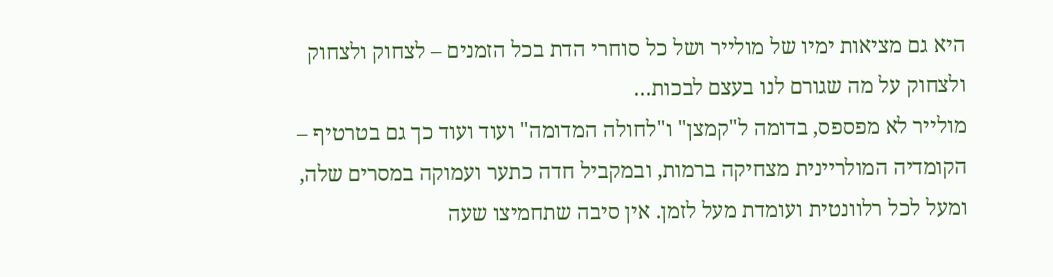היא גם מציאות ימיו של מולייר ושל כל סוחרי הדת בכל הזמנים – לצחוק ולצחוק ולצחוק על מה שגורם לנו בעצם לבכות…
מולייר לא מפספס, בדומה ל"קמצן" ו"לחולה המדומה" ועוד ועוד כך גם בטרטיף – הקומדיה המולריינית מצחיקה ברמות, ובמקביל חדה כתער ועמוקה במסרים שלה, ומעל לכל רלוונטית ועומדת מעל לזמן. אין סיבה שתחמיצו שעה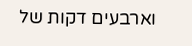וארבעים דקות של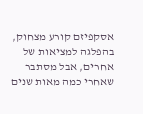אסקפיזם קורע מצחוק, בהפלגה למציאות של אחרים, אבל מסתבר שאחרי כמה מאות שנים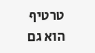טרטיף הוא גם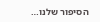הסיפור שלנו…